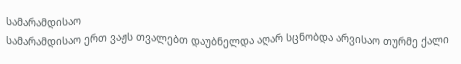სამარამდისაო
სამარამდისაო ერთ ვაჟს თვალებთ დაუბნელდა აღარ სცნობდა არვისაო თურმე ქალი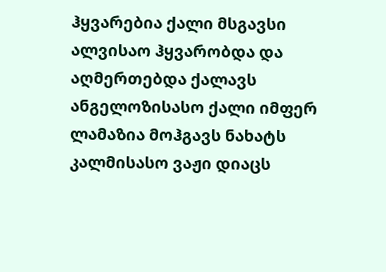ჰყვარებია ქალი მსგავსი ალვისაო ჰყვარობდა და აღმერთებდა ქალავს ანგელოზისასო ქალი იმფერ ლამაზია მოჰგავს ნახატს კალმისასო ვაჟი დიაცს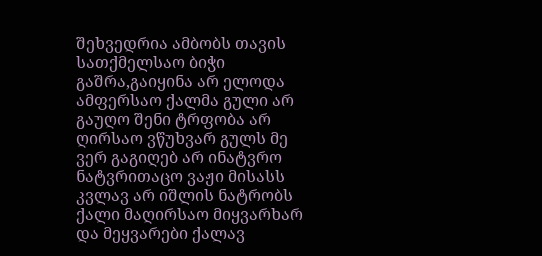შეხვედრია ამბობს თავის სათქმელსაო ბიჭი გაშრა,გაიყინა არ ელოდა ამფერსაო ქალმა გული არ გაუღო შენი ტრფობა არ ღირსაო ვწუხვარ გულს მე ვერ გაგიღებ არ ინატვრო ნატვრითაცო ვაჟი მისასს კვლავ არ იშლის ნატრობს ქალი მაღირსაო მიყვარხარ და მეყვარები ქალავ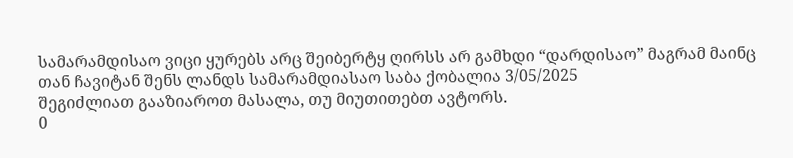სამარამდისაო ვიცი ყურებს არც შეიბერტყ ღირსს არ გამხდი “დარდისაო” მაგრამ მაინც თან ჩავიტან შენს ლანდს სამარამდიასაო საბა ქობალია 3/05/2025
შეგიძლიათ გააზიაროთ მასალა, თუ მიუთითებთ ავტორს.
0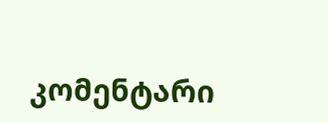კომენტარი